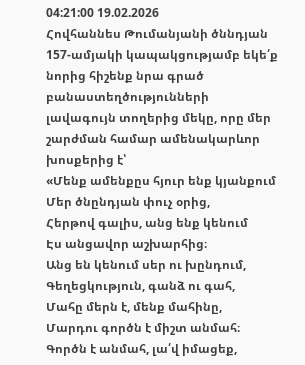04:21:00 19.02.2026
Հովհաննես Թումանյանի ծննդյան 157-ամյակի կապակցությամբ եկե՛ք նորից հիշենք նրա գրած բանաստեղծությունների լավագույն տողերից մեկը, որը մեր շարժման համար ամենակարևոր խոսքերից է՝
«Մենք ամենքըս հյուր ենք կյանքում
Մեր ծնընդյան փուչ օրից,
Հերթով գալիս, անց ենք կենում
Էս անցավոր աշխարհից։
Անց են կենում սեր ու խընդում,
Գեղեցկություն, գանձ ու գահ,
Մահը մերն է, մենք մահինը,
Մարդու գործն է միշտ անմահ։
Գործն է անմահ, լա՛վ իմացեք,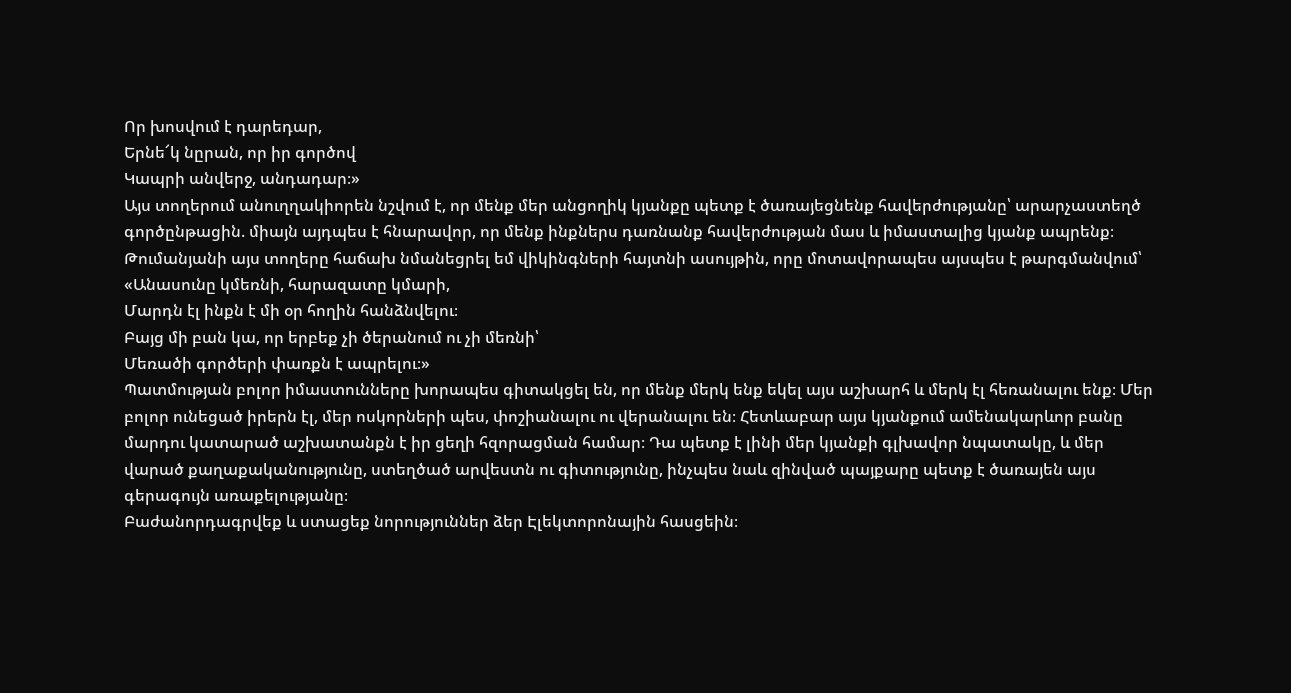Որ խոսվում է դարեդար,
Երնե՜կ նըրան, որ իր գործով
Կապրի անվերջ, անդադար։»
Այս տողերում անուղղակիորեն նշվում է, որ մենք մեր անցողիկ կյանքը պետք է ծառայեցնենք հավերժությանը՝ արարչաստեղծ գործընթացին. միայն այդպես է հնարավոր, որ մենք ինքներս դառնանք հավերժության մաս և իմաստալից կյանք ապրենք։
Թումանյանի այս տողերը հաճախ նմանեցրել եմ վիկինգների հայտնի ասույթին, որը մոտավորապես այսպես է թարգմանվում՝
«Անասունը կմեռնի, հարազատը կմարի,
Մարդն էլ ինքն է մի օր հողին հանձնվելու։
Բայց մի բան կա, որ երբեք չի ծերանում ու չի մեռնի՝
Մեռածի գործերի փառքն է ապրելու։»
Պատմության բոլոր իմաստունները խորապես գիտակցել են, որ մենք մերկ ենք եկել այս աշխարհ և մերկ էլ հեռանալու ենք։ Մեր բոլոր ունեցած իրերն էլ, մեր ոսկորների պես, փոշիանալու ու վերանալու են։ Հետևաբար այս կյանքում ամենակարևոր բանը մարդու կատարած աշխատանքն է իր ցեղի հզորացման համար։ Դա պետք է լինի մեր կյանքի գլխավոր նպատակը, և մեր վարած քաղաքականությունը, ստեղծած արվեստն ու գիտությունը, ինչպես նաև զինված պայքարը պետք է ծառայեն այս գերագույն առաքելությանը։
Բաժանորդագրվեք և ստացեք նորություններ ձեր Էլեկտորոնային հասցեին։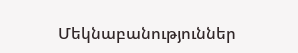Մեկնաբանություններ